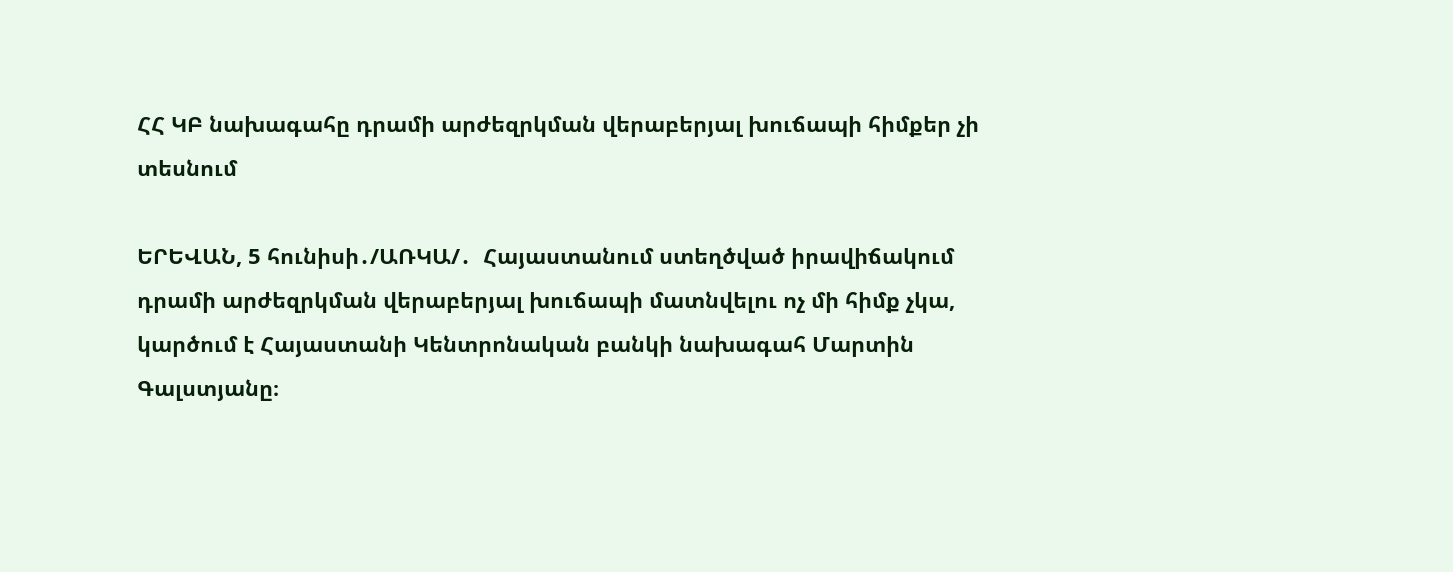ՀՀ ԿԲ նախագահը դրամի արժեզրկման վերաբերյալ խուճապի հիմքեր չի տեսնում

ԵՐԵՎԱՆ, 5 հունիսի․/ԱՌԿԱ/․  Հայաստանում ստեղծված իրավիճակում դրամի արժեզրկման վերաբերյալ խուճապի մատնվելու ոչ մի հիմք չկա, կարծում է Հայաստանի Կենտրոնական բանկի նախագահ Մարտին Գալստյանը։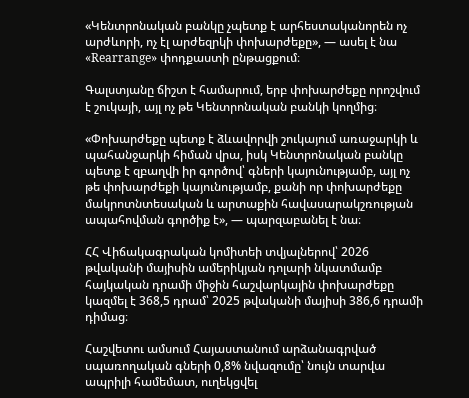«Կենտրոնական բանկը չպետք է արհեստականորեն ոչ արժևորի, ոչ էլ արժեզրկի փոխարժեքը», — ասել է նա «Rearrange» փոդքաստի ընթացքում։

Գալստյանը ճիշտ է համարում, երբ փոխարժեքը որոշվում է շուկայի, այլ ոչ թե Կենտրոնական բանկի կողմից։

«Փոխարժեքը պետք է ձևավորվի շուկայում առաջարկի և պահանջարկի հիման վրա, իսկ Կենտրոնական բանկը պետք է զբաղվի իր գործով՝ գների կայունությամբ, այլ ոչ թե փոխարժեքի կայունությամբ, քանի որ փոխարժեքը մակրոտնտեսական և արտաքին հավասարակշռության ապահովման գործիք է», — պարզաբանել է նա։

ՀՀ Վիճակագրական կոմիտեի տվյալներով՝ 2026 թվականի մայիսին ամերիկյան դոլարի նկատմամբ հայկական դրամի միջին հաշվարկային փոխարժեքը կազմել է 368,5 դրամ՝ 2025 թվականի մայիսի 386,6 դրամի դիմաց։

Հաշվետու ամսում Հայաստանում արձանագրված սպառողական գների 0,8% նվազումը՝ նույն տարվա ապրիլի համեմատ, ուղեկցվել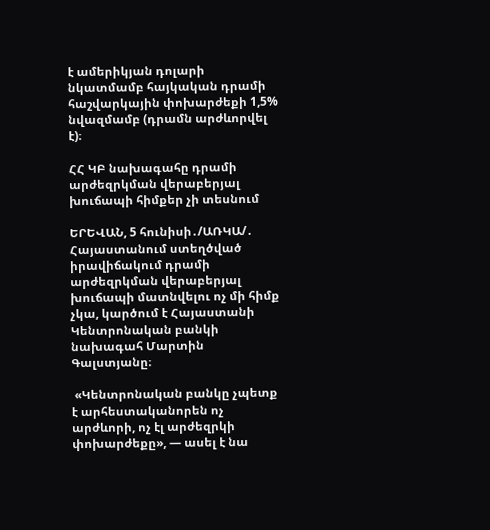է ամերիկյան դոլարի նկատմամբ հայկական դրամի հաշվարկային փոխարժեքի 1,5% նվազմամբ (դրամն արժևորվել է)։

ՀՀ ԿԲ նախագահը դրամի արժեզրկման վերաբերյալ խուճապի հիմքեր չի տեսնում

ԵՐԵՎԱՆ, 5 հունիսի․/ԱՌԿԱ/․  Հայաստանում ստեղծված իրավիճակում դրամի արժեզրկման վերաբերյալ խուճապի մատնվելու ոչ մի հիմք չկա, կարծում է Հայաստանի Կենտրոնական բանկի նախագահ Մարտին Գալստյանը։

 «Կենտրոնական բանկը չպետք է արհեստականորեն ոչ արժևորի, ոչ էլ արժեզրկի փոխարժեքը», — ասել է նա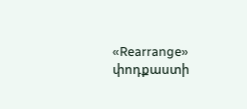«Rearrange» փոդքաստի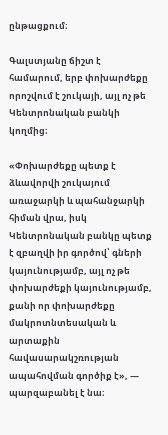ընթացքում։

Գալստյանը ճիշտ է համարում, երբ փոխարժեքը որոշվում է շուկայի, այլ ոչ թե Կենտրոնական բանկի կողմից։

«Փոխարժեքը պետք է ձևավորվի շուկայում առաջարկի և պահանջարկի հիման վրա, իսկ Կենտրոնական բանկը պետք է զբաղվի իր գործով՝ գների կայունությամբ, այլ ոչ թե փոխարժեքի կայունությամբ, քանի որ փոխարժեքը մակրոտնտեսական և արտաքին հավասարակշռության ապահովման գործիք է», — պարզաբանել է նա։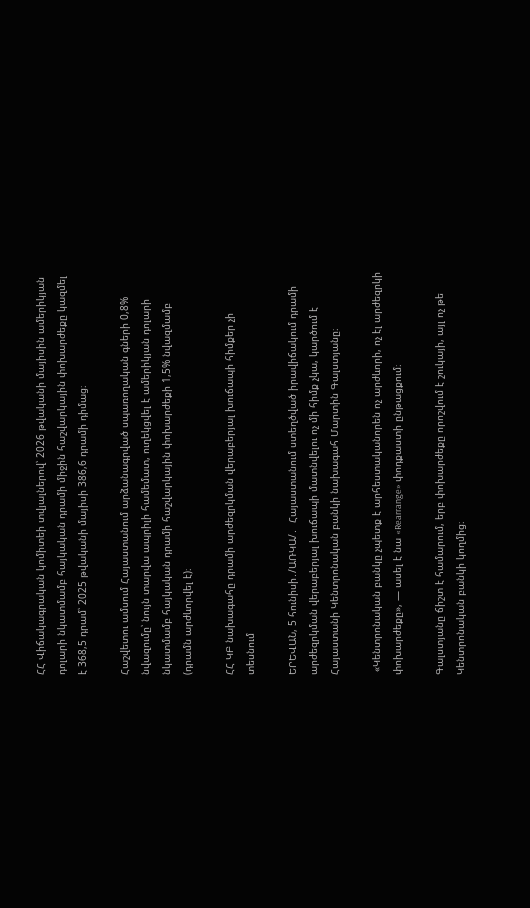ՀՀ Վիճակագրական կոմիտեի տվյալներով՝ 2026 թվականի մայիսին ամերիկյան դոլարի նկատմամբ հայկական դրամի միջին հաշվարկային փոխարժեքը կազմել է 368,5 դրամ՝ 2025 թվականի մայիսի 386,6 դրամի դիմաց։

Հաշվետու ամսում Հայաստանում արձանագրված սպառողական գների 0,8% նվազումը՝ նույն տարվա ապրիլի համեմատ, ուղեկցվել է ամերիկյան դոլարի նկատմամբ հայկական դրամի հաշվարկային փոխարժեքի 1,5% նվազմամբ (դրամն արժևորվել է)։

ՀՀ ԿԲ նախագահը դրամի արժեզրկման վերաբերյալ խուճապի հիմքեր չի տեսնում

ԵՐԵՎԱՆ, 5 հունիսի․/ԱՌԿԱ/․  Հայաստանում ստեղծված իրավիճակում դրամի արժեզրկման վերաբերյալ խուճապի մատնվելու ոչ մի հիմք չկա, կարծում է Հայաստանի Կենտրոնական բանկի նախագահ Մարտին Գալստյանը։

 «Կենտրոնական բանկը չպետք է արհեստականորեն ոչ արժևորի, ոչ էլ արժեզրկի փոխարժեքը», — ասել է նա «Rearrange» փոդքաստի ընթացքում։

Գալստյանը ճիշտ է համարում, երբ փոխարժեքը որոշվում է շուկայի, այլ ոչ թե Կենտրոնական բանկի կողմից։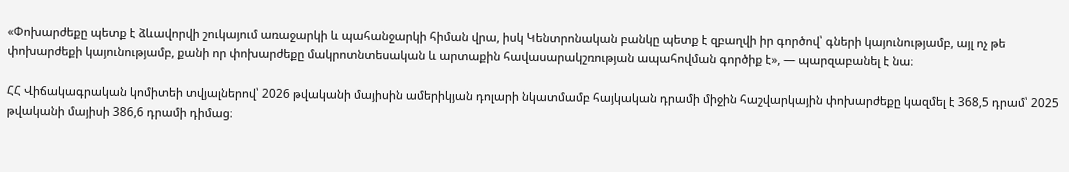«Փոխարժեքը պետք է ձևավորվի շուկայում առաջարկի և պահանջարկի հիման վրա, իսկ Կենտրոնական բանկը պետք է զբաղվի իր գործով՝ գների կայունությամբ, այլ ոչ թե փոխարժեքի կայունությամբ, քանի որ փոխարժեքը մակրոտնտեսական և արտաքին հավասարակշռության ապահովման գործիք է», — պարզաբանել է նա։

ՀՀ Վիճակագրական կոմիտեի տվյալներով՝ 2026 թվականի մայիսին ամերիկյան դոլարի նկատմամբ հայկական դրամի միջին հաշվարկային փոխարժեքը կազմել է 368,5 դրամ՝ 2025 թվականի մայիսի 386,6 դրամի դիմաց։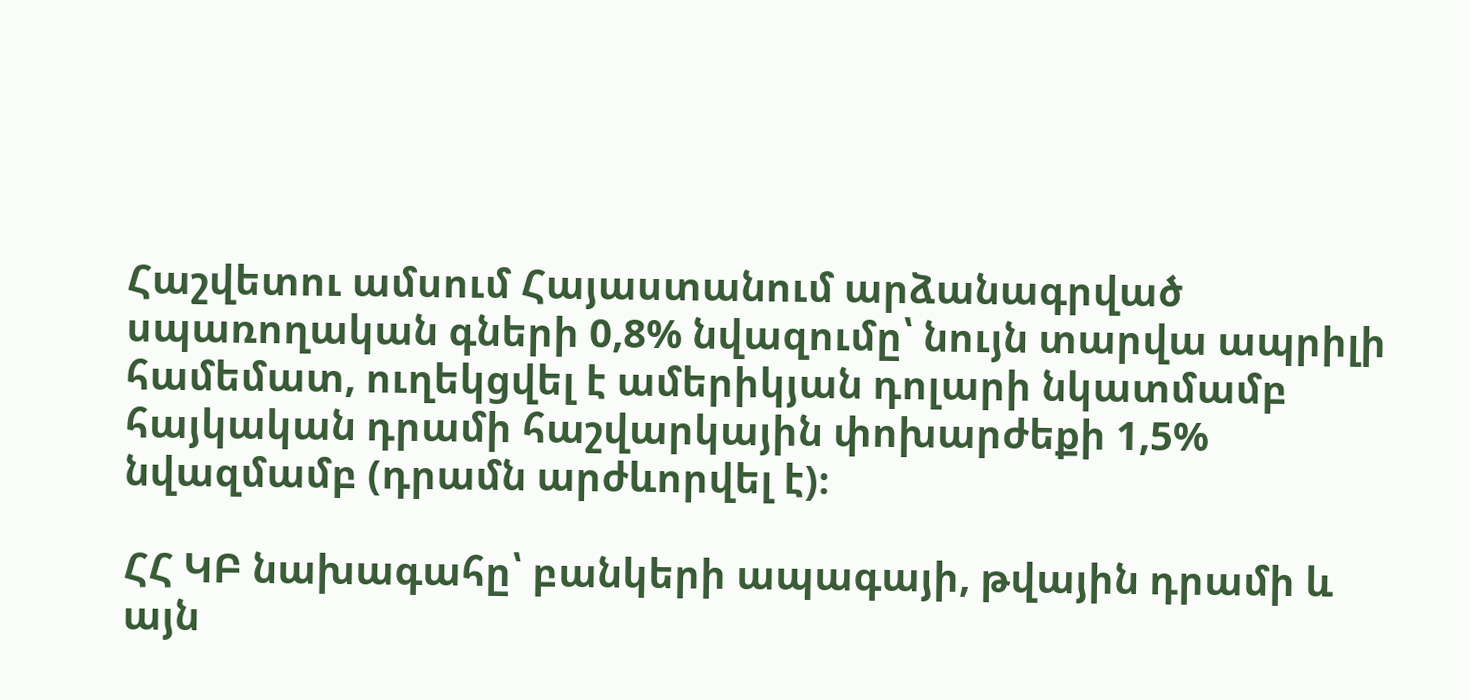Հաշվետու ամսում Հայաստանում արձանագրված սպառողական գների 0,8% նվազումը՝ նույն տարվա ապրիլի համեմատ, ուղեկցվել է ամերիկյան դոլարի նկատմամբ հայկական դրամի հաշվարկային փոխարժեքի 1,5% նվազմամբ (դրամն արժևորվել է)։

ՀՀ ԿԲ նախագահը՝ բանկերի ապագայի, թվային դրամի և այն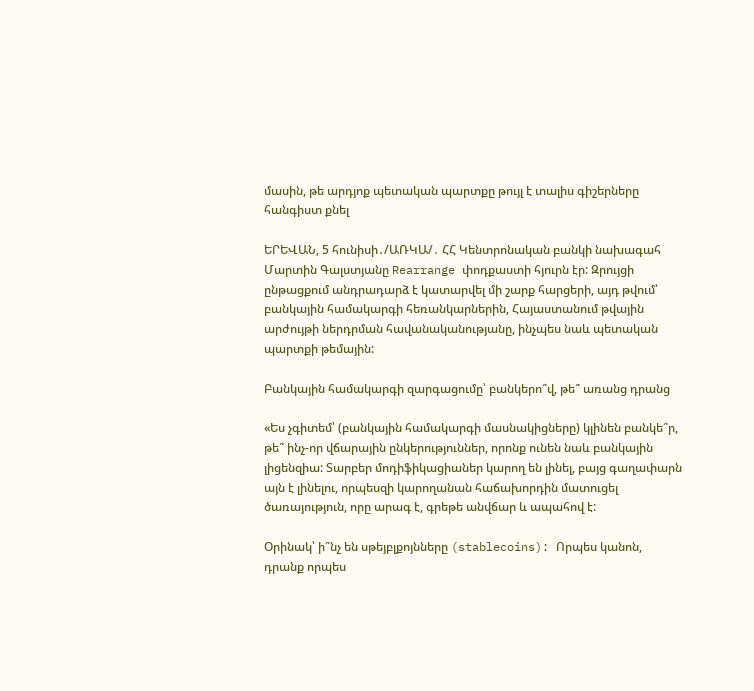մասին, թե արդյոք պետական պարտքը թույլ է տալիս գիշերները հանգիստ քնել

ԵՐԵՎԱՆ, 5 հունիսի․/ԱՌԿԱ/․ ՀՀ Կենտրոնական բանկի նախագահ Մարտին Գալստյանը Rearrange փոդքաստի հյուրն էր: Զրույցի ընթացքում անդրադարձ է կատարվել մի շարք հարցերի, այդ թվում՝ բանկային համակարգի հեռանկարներին, Հայաստանում թվային արժույթի ներդրման հավանականությանը, ինչպես նաև պետական պարտքի թեմային:

Բանկային համակարգի զարգացումը՝ բանկերո՞վ, թե՞ առանց դրանց

«Ես չգիտեմ՝ (բանկային համակարգի մասնակիցները) կլինեն բանկե՞ր, թե՞ ինչ-որ վճարային ընկերություններ, որոնք ունեն նաև բանկային լիցենզիա: Տարբեր մոդիֆիկացիաներ կարող են լինել, բայց գաղափարն այն է լինելու, որպեսզի կարողանան հաճախորդին մատուցել ծառայություն, որը արագ է, գրեթե անվճար և ապահով է:

Օրինակ՝ ի՞նչ են սթեյբլքոյնները (stablecoins): Որպես կանոն, դրանք որպես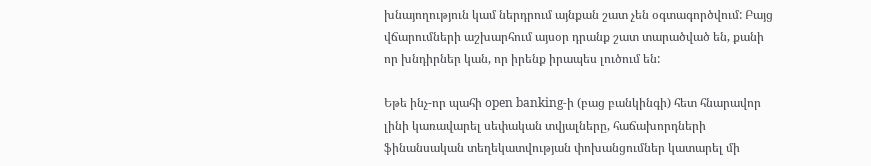խնայողություն կամ ներդրում այնքան շատ չեն օգտագործվում: Բայց վճարումների աշխարհում այսօր դրանք շատ տարածված են, քանի որ խնդիրներ կան, որ իրենք իրապես լուծում են:

Եթե ինչ-որ պահի open banking-ի (բաց բանկինգի) հետ հնարավոր լինի կառավարել սեփական տվյալները, հաճախորդների ֆինանսական տեղեկատվության փոխանցումներ կատարել մի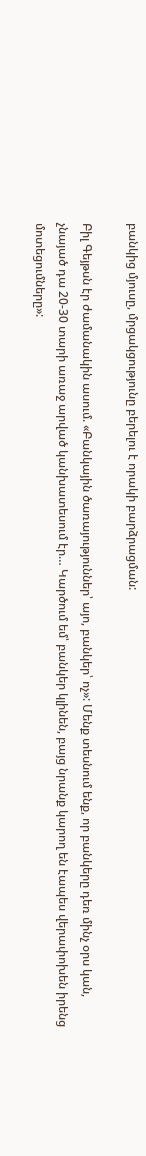բանկից մյուսը, մրցակցությունը բերելու է որակի բարձրացման:

Բիլ Գեյթսն էր ժամանակին ասում. «Բանկային ծառայություններ՝ այո, բանկեր՝ ոչ»: Մենք տեսնում ենք, որ բանկերը դեռ մինչ օրս կան, չնայած դա 20-30 տարի առաջ արված կանխատեսում էր… Կարծում եմ՝ բանկեր կլինեն, բայց նրանք կարող են էապես վերափոխեն իրենց մոտեցումները»: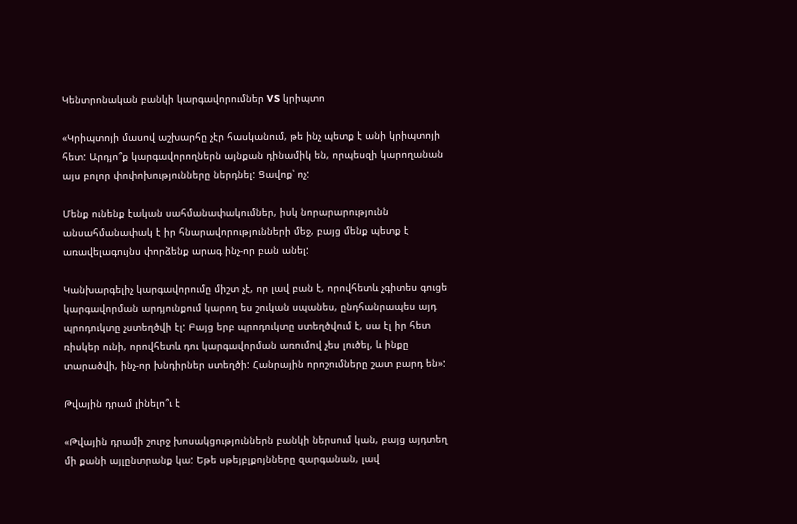Կենտրոնական բանկի կարգավորումներ VS կրիպտո

«Կրիպտոյի մասով աշխարհը չէր հասկանում, թե ինչ պետք է անի կրիպտոյի հետ: Արդյո՞ք կարգավորողներն այնքան դինամիկ են, որպեսզի կարողանան այս բոլոր փոփոխությունները ներդնել: Ցավոք՝ ոչ:

Մենք ունենք էական սահմանափակումներ, իսկ նորարարությունն անսահմանափակ է իր հնարավորությունների մեջ, բայց մենք պետք է առավելագույնս փորձենք արագ ինչ-որ բան անել:

Կանխարգելիչ կարգավորումը միշտ չէ, որ լավ բան է, որովհետև չգիտես գուցե կարգավորման արդյունքում կարող ես շուկան սպանես, ընդհանրապես այդ պրոդուկտը չստեղծվի էլ: Բայց երբ պրոդուկտը ստեղծվում է, սա էլ իր հետ ռիսկեր ունի, որովհետև դու կարգավորման առումով չես լուծել, և ինքը տարածվի, ինչ-որ խնդիրներ ստեղծի: Հանրային որոշումները շատ բարդ են»:

Թվային դրամ լինելո՞ւ է

«Թվային դրամի շուրջ խոսակցություններն բանկի ներսում կան, բայց այդտեղ մի քանի այլընտրանք կա: Եթե սթեյբլքոյնները զարգանան, լավ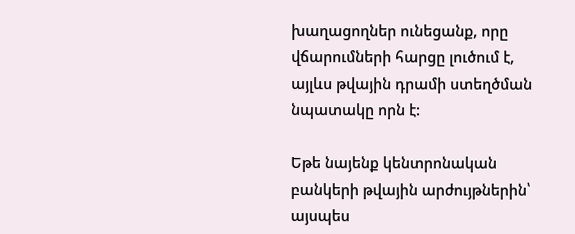խաղացողներ ունեցանք, որը վճարումների հարցը լուծում է, այլևս թվային դրամի ստեղծման նպատակը որն է:

Եթե նայենք կենտրոնական բանկերի թվային արժույթներին՝ այսպես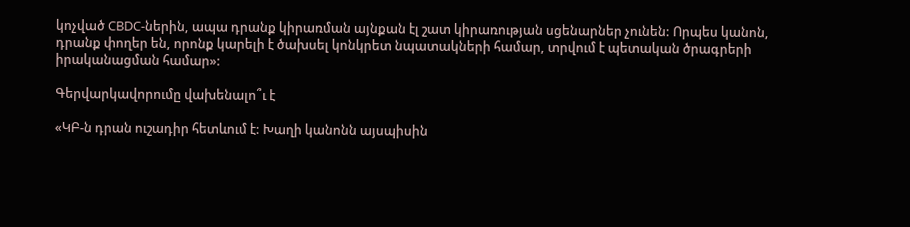կոչված CBDC-ներին, ապա դրանք կիրառման այնքան էլ շատ կիրառության սցենարներ չունեն: Որպես կանոն, դրանք փողեր են, որոնք կարելի է ծախսել կոնկրետ նպատակների համար, տրվում է պետական ծրագրերի իրականացման համար»:

Գերվարկավորումը վախենալո՞ւ է

«ԿԲ-ն դրան ուշադիր հետևում է: Խաղի կանոնն այսպիսին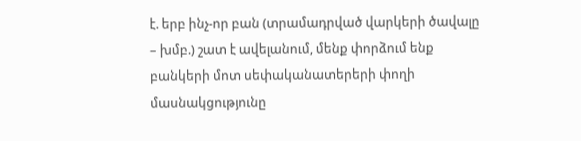է. երբ ինչ-որ բան (տրամադրված վարկերի ծավալը – խմբ.) շատ է ավելանում, մենք փորձում ենք բանկերի մոտ սեփականատերերի փողի մասնակցությունը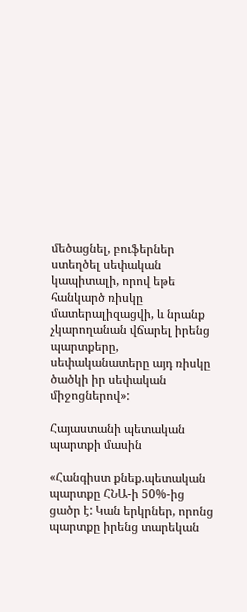մեծացնել, բուֆերներ ստեղծել սեփական կապիտալի, որով եթե հանկարծ ռիսկը մատերալիզացվի, և նրանք չկարողանան վճարել իրենց պարտքերը, սեփականատերը այդ ռիսկը ծածկի իր սեփական միջոցներով»:

Հայաստանի պետական պարտքի մասին

«Հանգիստ քնեք.պետական պարտքը ՀՆԱ-ի 50%-ից ցածր է: Կան երկրներ, որոնց պարտքը իրենց տարեկան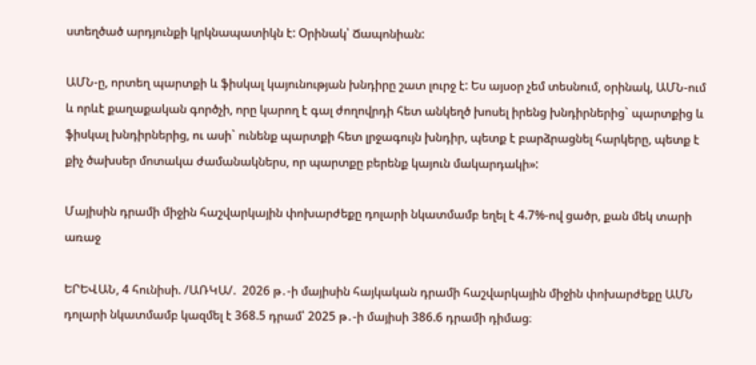ստեղծած արդյունքի կրկնապատիկն է: Օրինակ՝ Ճապոնիան:

ԱՄՆ-ը, որտեղ պարտքի և ֆիսկալ կայունության խնդիրը շատ լուրջ է: Ես այսօր չեմ տեսնում, օրինակ, ԱՄՆ-ում և որևէ քաղաքական գործչի, որը կարող է գալ ժողովրդի հետ անկեղծ խոսել իրենց խնդիրներից` պարտքից և ֆիսկալ խնդիրներից, ու ասի` ունենք պարտքի հետ լրջագույն խնդիր, պետք է բարձրացնել հարկերը, պետք է քիչ ծախսեր մոտակա ժամանակներս, որ պարտքը բերենք կայուն մակարդակի»:

Մայիսին դրամի միջին հաշվարկային փոխարժեքը դոլարի նկատմամբ եղել է 4.7%-ով ցածր, քան մեկ տարի առաջ

ԵՐԵՎԱՆ, 4 հունիսի. /ԱՌԿԱ/.  2026 թ․-ի մայիսին հայկական դրամի հաշվարկային միջին փոխարժեքը ԱՄՆ դոլարի նկատմամբ կազմել է 368.5 դրամ՝ 2025 թ․-ի մայիսի 386.6 դրամի դիմաց։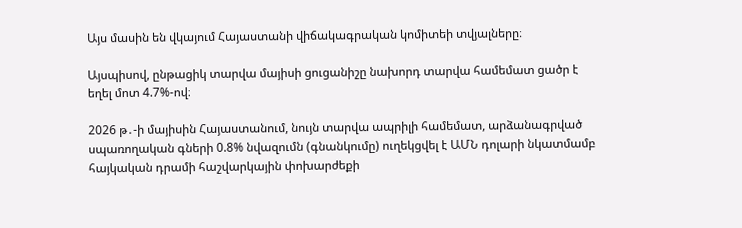Այս մասին են վկայում Հայաստանի վիճակագրական կոմիտեի տվյալները։

Այսպիսով, ընթացիկ տարվա մայիսի ցուցանիշը նախորդ տարվա համեմատ ցածր է եղել մոտ 4.7%-ով։

2026 թ․-ի մայիսին Հայաստանում, նույն տարվա ապրիլի համեմատ, արձանագրված սպառողական գների 0.8% նվազումն (գնանկումը) ուղեկցվել է ԱՄՆ դոլարի նկատմամբ հայկական դրամի հաշվարկային փոխարժեքի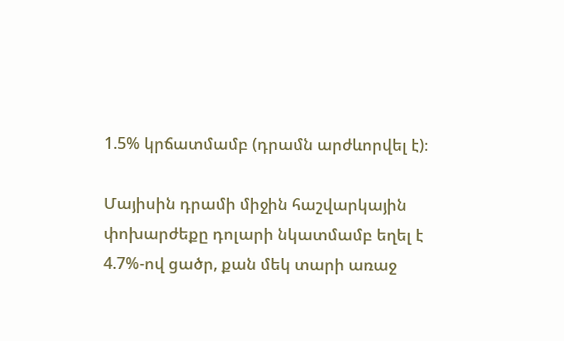1.5% կրճատմամբ (դրամն արժևորվել է)։

Մայիսին դրամի միջին հաշվարկային փոխարժեքը դոլարի նկատմամբ եղել է 4.7%-ով ցածր, քան մեկ տարի առաջ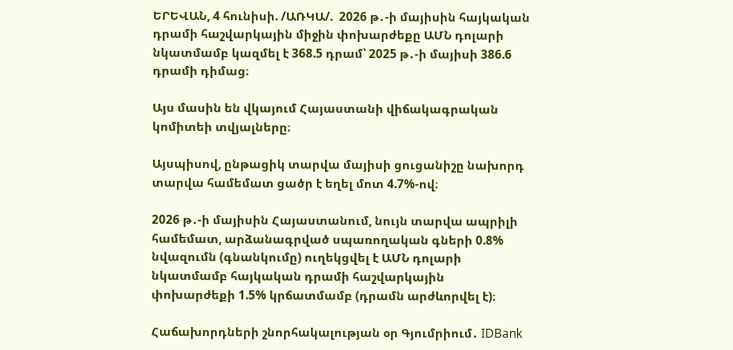ԵՐԵՎԱՆ, 4 հունիսի. /ԱՌԿԱ/.  2026 թ․-ի մայիսին հայկական դրամի հաշվարկային միջին փոխարժեքը ԱՄՆ դոլարի նկատմամբ կազմել է 368.5 դրամ՝ 2025 թ․-ի մայիսի 386.6 դրամի դիմաց։

Այս մասին են վկայում Հայաստանի վիճակագրական կոմիտեի տվյալները։

Այսպիսով, ընթացիկ տարվա մայիսի ցուցանիշը նախորդ տարվա համեմատ ցածր է եղել մոտ 4.7%-ով։

2026 թ․-ի մայիսին Հայաստանում, նույն տարվա ապրիլի համեմատ, արձանագրված սպառողական գների 0.8% նվազումն (գնանկումը) ուղեկցվել է ԱՄՆ դոլարի նկատմամբ հայկական դրամի հաշվարկային փոխարժեքի 1.5% կրճատմամբ (դրամն արժևորվել է)։

Հաճախորդների շնորհակալության օր Գյումրիում․ IDBank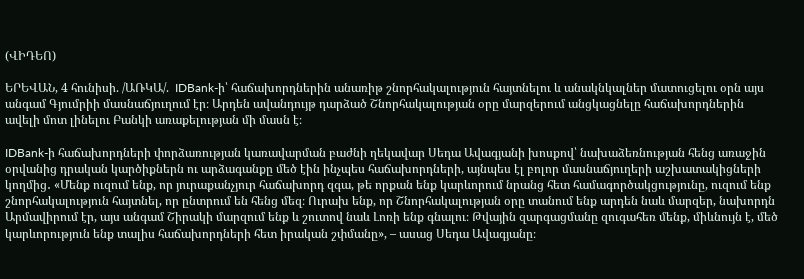(ՎԻԴԵՈ)

ԵՐԵՎԱՆ, 4 հունիսի. /ԱՌԿԱ/.  IDBank-ի՝ հաճախորդներին անառիթ շնորհակալություն հայտնելու և անակնկալներ մատուցելու օրն այս անգամ Գյումրիի մասնաճյուղում էր։ Արդեն ավանդույթ դարձած Շնորհակալության օրը մարզերում անցկացնելը հաճախորդներին ավելի մոտ լինելու Բանկի առաքելության մի մասն է։

IDBank-ի հաճախորդների փորձառության կառավարման բաժնի ղեկավար Սեդա Ավագյանի խոսքով՝ նախաձեռնության հենց առաջին օրվանից դրական կարծիքներն ու արձագանքը մեծ էին ինչպես հաճախորդների, այնպես էլ բոլոր մասնաճյուղերի աշխատակիցների կողմից․ «Մենք ուզում ենք, որ յուրաքանչյուր հաճախորդ զգա, թե որքան ենք կարևորում նրանց հետ համագործակցությունը, ուզում ենք շնորհակալություն հայտնել, որ ընտրում են հենց մեզ։ Ուրախ ենք, որ Շնորհակալության օրը տանում ենք արդեն նաև մարզեր, նախորդն Արմավիրում էր, այս անգամ Շիրակի մարզում ենք և շուտով նաև Լոռի ենք գնալու։ Թվային զարգացմանը զուգահեռ մենք, միևնույն է, մեծ կարևորություն ենք տալիս հաճախորդների հետ իրական շփմանը», – ասաց Սեդա Ավագյանը։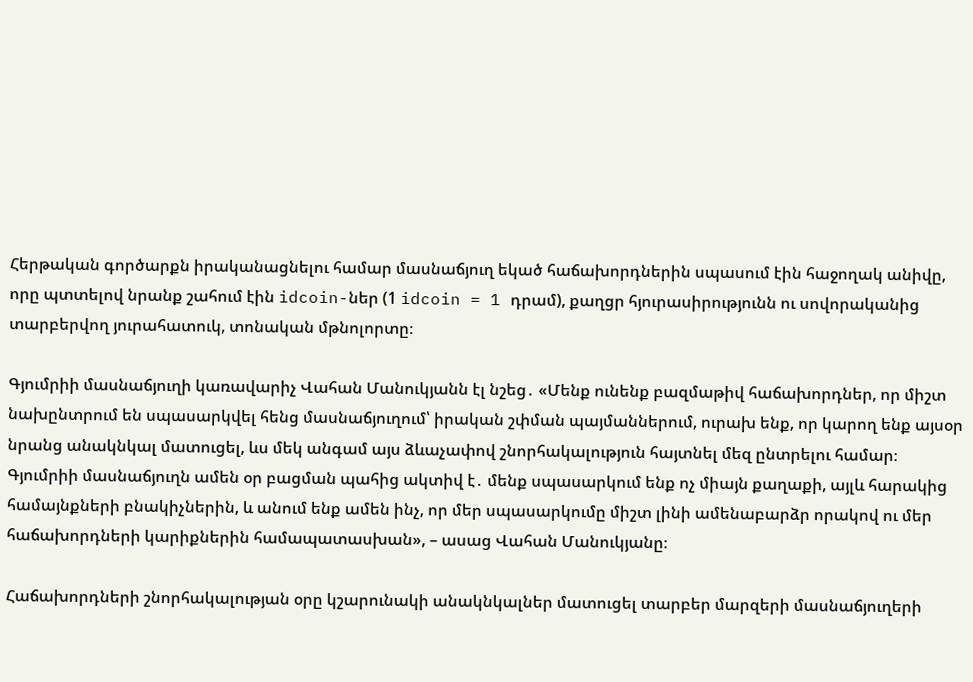Հերթական գործարքն իրականացնելու համար մասնաճյուղ եկած հաճախորդներին սպասում էին հաջողակ անիվը, որը պտտելով նրանք շահում էին idcoin-ներ (1 idcoin = 1 դրամ), քաղցր հյուրասիրությունն ու սովորականից տարբերվող յուրահատուկ, տոնական մթնոլորտը։

Գյումրիի մասնաճյուղի կառավարիչ Վահան Մանուկյանն էլ նշեց․ «Մենք ունենք բազմաթիվ հաճախորդներ, որ միշտ նախընտրում են սպասարկվել հենց մասնաճյուղում՝ իրական շփման պայմաններում, ուրախ ենք, որ կարող ենք այսօր նրանց անակնկալ մատուցել, ևս մեկ անգամ այս ձևաչափով շնորհակալություն հայտնել մեզ ընտրելու համար։ Գյումրիի մասնաճյուղն ամեն օր բացման պահից ակտիվ է․ մենք սպասարկում ենք ոչ միայն քաղաքի, այլև հարակից համայնքների բնակիչներին, և անում ենք ամեն ինչ, որ մեր սպասարկումը միշտ լինի ամենաբարձր որակով ու մեր հաճախորդների կարիքներին համապատասխան», – ասաց Վահան Մանուկյանը։

Հաճախորդների շնորհակալության օրը կշարունակի անակնկալներ մատուցել տարբեր մարզերի մասնաճյուղերի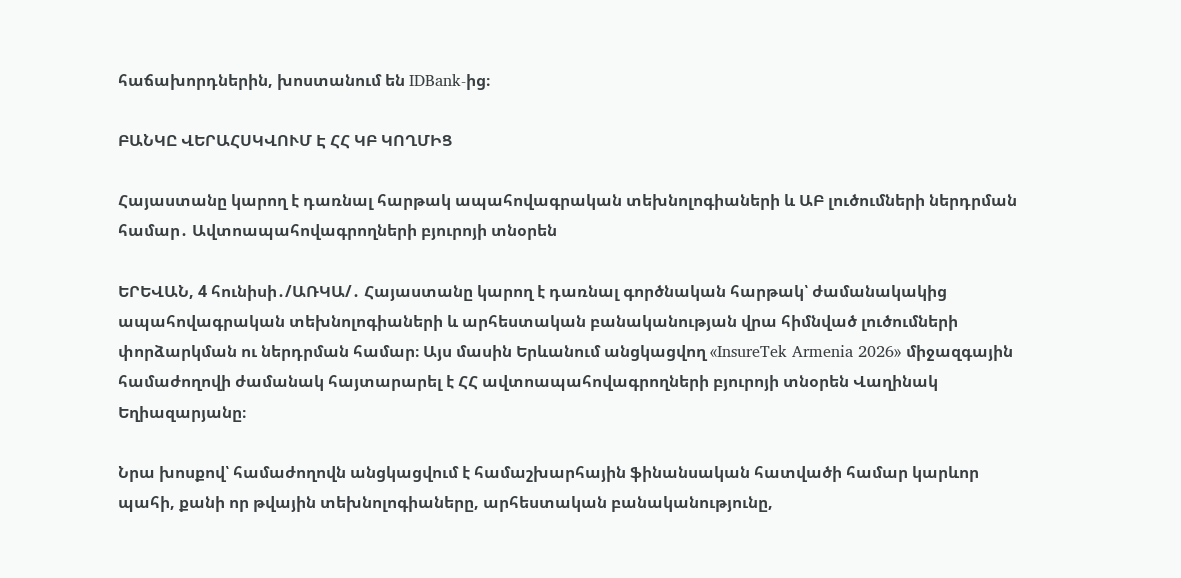հաճախորդներին, խոստանում են IDBank-ից։

ԲԱՆԿԸ ՎԵՐԱՀՍԿՎՈՒՄ Է ՀՀ ԿԲ ԿՈՂՄԻՑ

Հայաստանը կարող է դառնալ հարթակ ապահովագրական տեխնոլոգիաների և ԱԲ լուծումների ներդրման համար․ Ավտոապահովագրողների բյուրոյի տնօրեն

ԵՐԵՎԱՆ, 4 հունիսի․/ԱՌԿԱ/․ Հայաստանը կարող է դառնալ գործնական հարթակ՝ ժամանակակից ապահովագրական տեխնոլոգիաների և արհեստական բանականության վրա հիմնված լուծումների փորձարկման ու ներդրման համար։ Այս մասին Երևանում անցկացվող «InsureTek Armenia 2026» միջազգային համաժողովի ժամանակ հայտարարել է ՀՀ ավտոապահովագրողների բյուրոյի տնօրեն Վաղինակ Եղիազարյանը։

Նրա խոսքով՝ համաժողովն անցկացվում է համաշխարհային ֆինանսական հատվածի համար կարևոր պահի, քանի որ թվային տեխնոլոգիաները, արհեստական բանականությունը,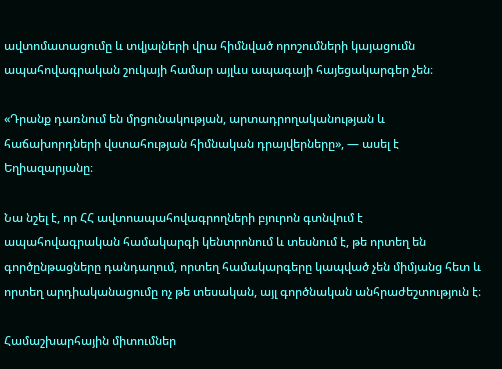ավտոմատացումը և տվյալների վրա հիմնված որոշումների կայացումն ապահովագրական շուկայի համար այլևս ապագայի հայեցակարգեր չեն։

«Դրանք դառնում են մրցունակության, արտադրողականության և հաճախորդների վստահության հիմնական դրայվերները», — ասել է Եղիազարյանը։

Նա նշել է, որ ՀՀ ավտոապահովագրողների բյուրոն գտնվում է ապահովագրական համակարգի կենտրոնում և տեսնում է, թե որտեղ են գործընթացները դանդաղում, որտեղ համակարգերը կապված չեն միմյանց հետ և որտեղ արդիականացումը ոչ թե տեսական, այլ գործնական անհրաժեշտություն է։

Համաշխարհային միտումներ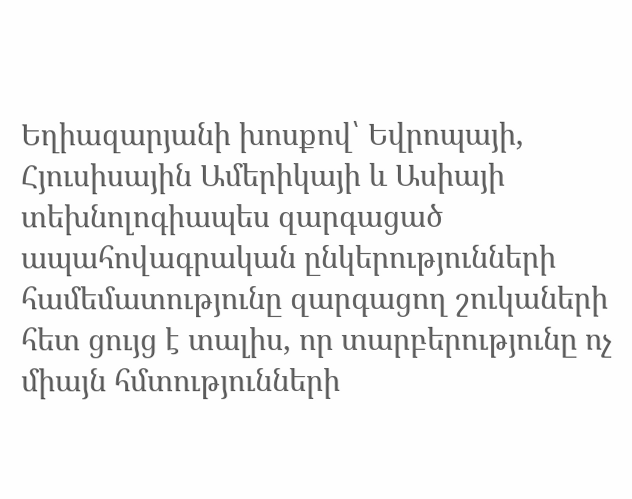Եղիազարյանի խոսքով՝ Եվրոպայի, Հյուսիսային Ամերիկայի և Ասիայի տեխնոլոգիապես զարգացած ապահովագրական ընկերությունների համեմատությունը զարգացող շուկաների հետ ցույց է տալիս, որ տարբերությունը ոչ միայն հմտությունների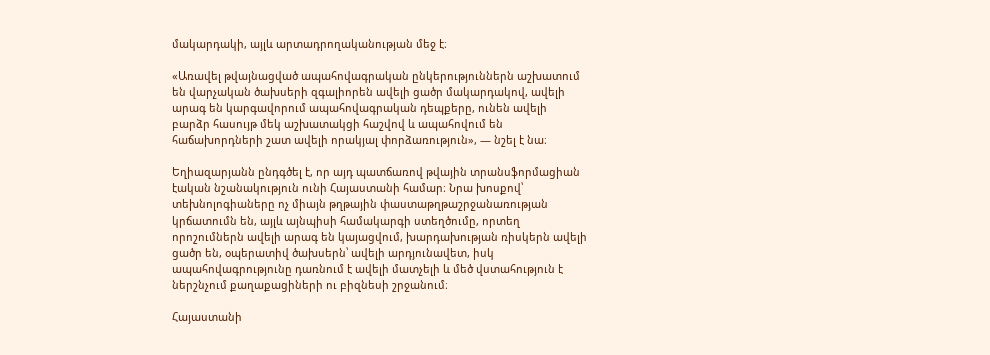մակարդակի, այլև արտադրողականության մեջ է։

«Առավել թվայնացված ապահովագրական ընկերություններն աշխատում են վարչական ծախսերի զգալիորեն ավելի ցածր մակարդակով, ավելի արագ են կարգավորում ապահովագրական դեպքերը, ունեն ավելի բարձր հասույթ մեկ աշխատակցի հաշվով և ապահովում են հաճախորդների շատ ավելի որակյալ փորձառություն», — նշել է նա։

Եղիազարյանն ընդգծել է, որ այդ պատճառով թվային տրանսֆորմացիան էական նշանակություն ունի Հայաստանի համար։ Նրա խոսքով՝ տեխնոլոգիաները ոչ միայն թղթային փաստաթղթաշրջանառության կրճատումն են, այլև այնպիսի համակարգի ստեղծումը, որտեղ որոշումներն ավելի արագ են կայացվում, խարդախության ռիսկերն ավելի ցածր են, օպերատիվ ծախսերն՝ ավելի արդյունավետ, իսկ ապահովագրությունը դառնում է ավելի մատչելի և մեծ վստահություն է ներշնչում քաղաքացիների ու բիզնեսի շրջանում։

Հայաստանի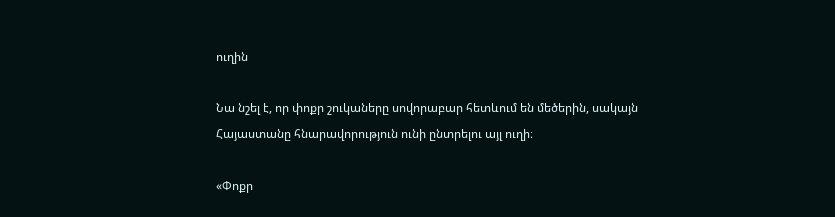ուղին

Նա նշել է, որ փոքր շուկաները սովորաբար հետևում են մեծերին, սակայն Հայաստանը հնարավորություն ունի ընտրելու այլ ուղի։

«Փոքր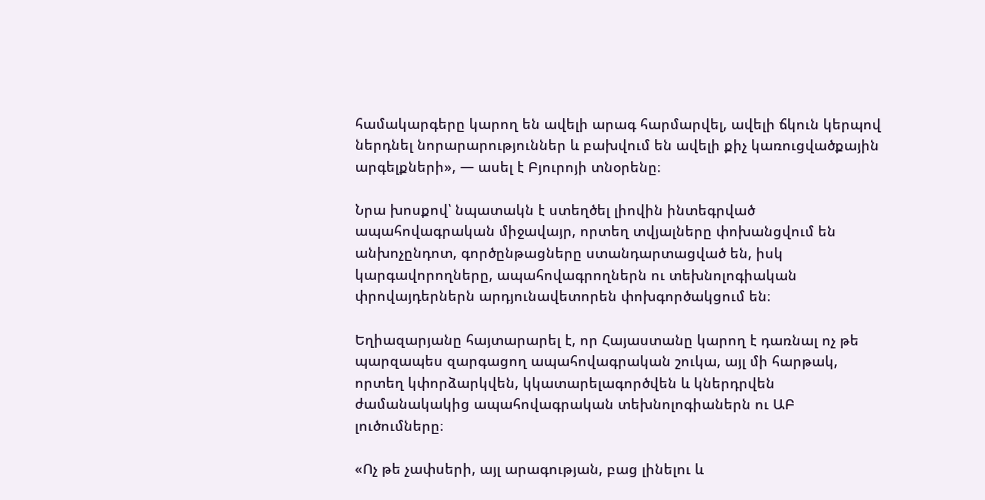համակարգերը կարող են ավելի արագ հարմարվել, ավելի ճկուն կերպով ներդնել նորարարություններ և բախվում են ավելի քիչ կառուցվածքային արգելքների», — ասել է Բյուրոյի տնօրենը։

Նրա խոսքով՝ նպատակն է ստեղծել լիովին ինտեգրված ապահովագրական միջավայր, որտեղ տվյալները փոխանցվում են անխոչընդոտ, գործընթացները ստանդարտացված են, իսկ կարգավորողները, ապահովագրողներն ու տեխնոլոգիական փրովայդերներն արդյունավետորեն փոխգործակցում են։

Եղիազարյանը հայտարարել է, որ Հայաստանը կարող է դառնալ ոչ թե պարզապես զարգացող ապահովագրական շուկա, այլ մի հարթակ, որտեղ կփորձարկվեն, կկատարելագործվեն և կներդրվեն ժամանակակից ապահովագրական տեխնոլոգիաներն ու ԱԲ լուծումները։

«Ոչ թե չափսերի, այլ արագության, բաց լինելու և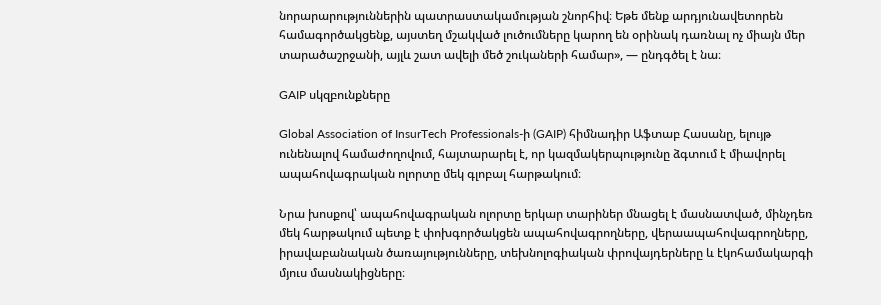նորարարություններին պատրաստակամության շնորհիվ։ Եթե մենք արդյունավետորեն համագործակցենք, այստեղ մշակված լուծումները կարող են օրինակ դառնալ ոչ միայն մեր տարածաշրջանի, այլև շատ ավելի մեծ շուկաների համար», — ընդգծել է նա։

GAIP սկզբունքները

Global Association of InsurTech Professionals-ի (GAIP) հիմնադիր Աֆտաբ Հասանը, ելույթ ունենալով համաժողովում, հայտարարել է, որ կազմակերպությունը ձգտում է միավորել ապահովագրական ոլորտը մեկ գլոբալ հարթակում։

Նրա խոսքով՝ ապահովագրական ոլորտը երկար տարիներ մնացել է մասնատված, մինչդեռ մեկ հարթակում պետք է փոխգործակցեն ապահովագրողները, վերաապահովագրողները, իրավաբանական ծառայությունները, տեխնոլոգիական փրովայդերները և էկոհամակարգի մյուս մասնակիցները։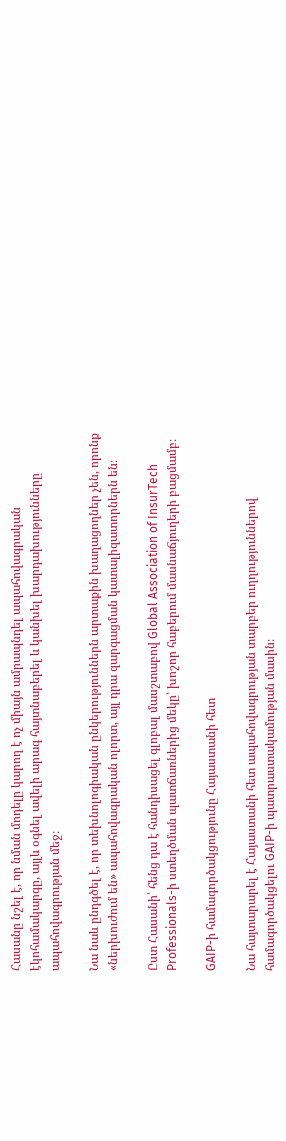Հասանը նշել է, որ նման մոդելը կարող է ոչ միայն ամրապնդել ապահովագրական էկոհամակարգը, այլև օգնել ավելի արագ հայտնաբերել և կանխել խարդախությունները ապահովագրության մեջ։

Նա նաև ընդգծել է, որ տեխնոլոգիական ընկերություններն արտաքին խաղացողներ չեն, որոնք «ներխուժում են» ապահովագրական ոլորտ, այլ դրա զարգացման կատալիզատորներն են։

Ըստ Հասանի՝ հենց դա է հանդիսացել գլոբալ մասշտաբով Global Association of InsurTech Professionals-ի ստեղծման պատճառներից մեկը՝ խոշոր հաբերում մասնաճյուղերի բացմամբ։

GAIP-ի համագործակցությունը Հայաստանի հետ

Նա հայտարարել է Հայաստանի հետ ապահովագրության տարբեր ուղղություններով համագործակցելու GAIP-ի պատրաստակամության մասին։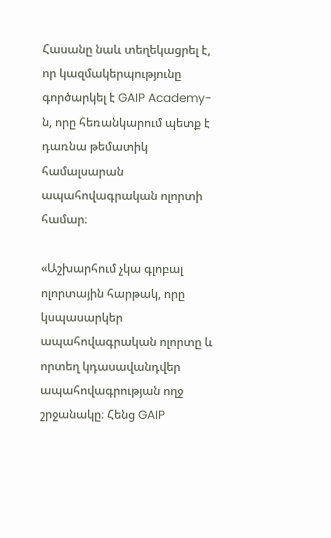Հասանը նաև տեղեկացրել է, որ կազմակերպությունը գործարկել է GAIP Academy-ն, որը հեռանկարում պետք է դառնա թեմատիկ համալսարան ապահովագրական ոլորտի համար։

«Աշխարհում չկա գլոբալ ոլորտային հարթակ, որը կսպասարկեր ապահովագրական ոլորտը և որտեղ կդասավանդվեր ապահովագրության ողջ շրջանակը։ Հենց GAIP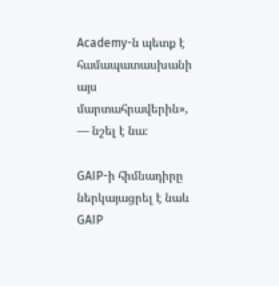Academy-ն պետք է համապատասխանի այս մարտահրավերին», — նշել է նա։

GAIP-ի հիմնադիրը ներկայացրել է նաև GAIP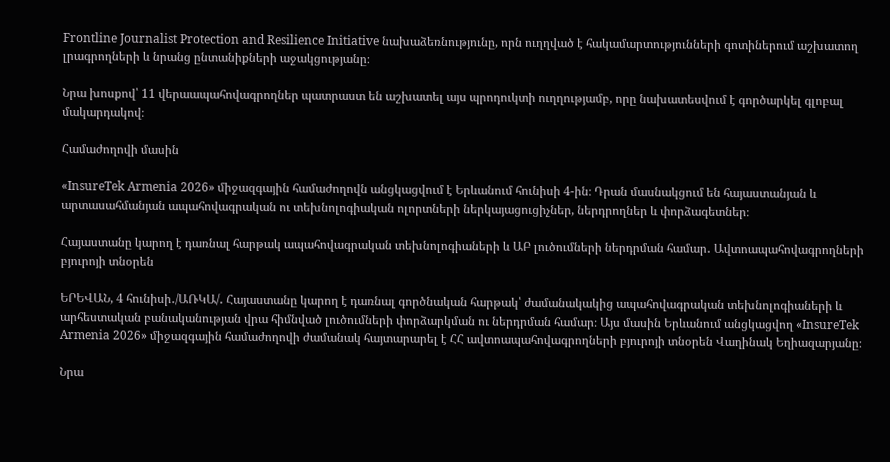Frontline Journalist Protection and Resilience Initiative նախաձեռնությունը, որն ուղղված է հակամարտությունների գոտիներում աշխատող լրագրողների և նրանց ընտանիքների աջակցությանը։

Նրա խոսքով՝ 11 վերաապահովագրողներ պատրաստ են աշխատել այս պրոդուկտի ուղղությամբ, որը նախատեսվում է գործարկել գլոբալ մակարդակով։

Համաժողովի մասին

«InsureTek Armenia 2026» միջազգային համաժողովն անցկացվում է Երևանում հունիսի 4-ին։ Դրան մասնակցում են հայաստանյան և արտասահմանյան ապահովագրական ու տեխնոլոգիական ոլորտների ներկայացուցիչներ, ներդրողներ և փորձագետներ։

Հայաստանը կարող է դառնալ հարթակ ապահովագրական տեխնոլոգիաների և ԱԲ լուծումների ներդրման համար․ Ավտոապահովագրողների բյուրոյի տնօրեն

ԵՐԵՎԱՆ, 4 հունիսի․/ԱՌԿԱ/․ Հայաստանը կարող է դառնալ գործնական հարթակ՝ ժամանակակից ապահովագրական տեխնոլոգիաների և արհեստական բանականության վրա հիմնված լուծումների փորձարկման ու ներդրման համար։ Այս մասին Երևանում անցկացվող «InsureTek Armenia 2026» միջազգային համաժողովի ժամանակ հայտարարել է ՀՀ ավտոապահովագրողների բյուրոյի տնօրեն Վաղինակ Եղիազարյանը։

Նրա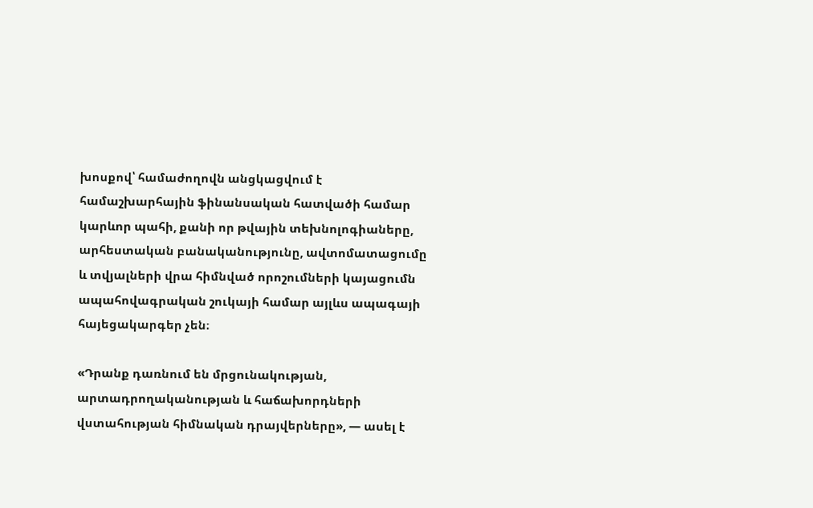խոսքով՝ համաժողովն անցկացվում է համաշխարհային ֆինանսական հատվածի համար կարևոր պահի, քանի որ թվային տեխնոլոգիաները, արհեստական բանականությունը, ավտոմատացումը և տվյալների վրա հիմնված որոշումների կայացումն ապահովագրական շուկայի համար այլևս ապագայի հայեցակարգեր չեն։

«Դրանք դառնում են մրցունակության, արտադրողականության և հաճախորդների վստահության հիմնական դրայվերները», — ասել է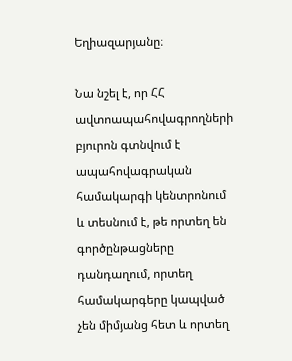Եղիազարյանը։

Նա նշել է, որ ՀՀ ավտոապահովագրողների բյուրոն գտնվում է ապահովագրական համակարգի կենտրոնում և տեսնում է, թե որտեղ են գործընթացները դանդաղում, որտեղ համակարգերը կապված չեն միմյանց հետ և որտեղ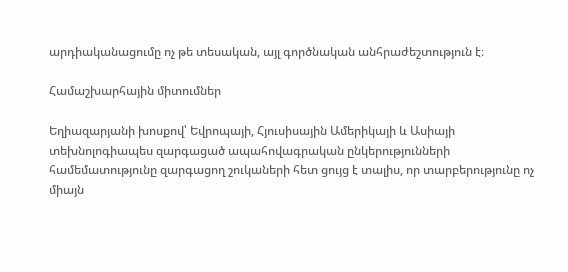արդիականացումը ոչ թե տեսական, այլ գործնական անհրաժեշտություն է։

Համաշխարհային միտումներ

Եղիազարյանի խոսքով՝ Եվրոպայի, Հյուսիսային Ամերիկայի և Ասիայի տեխնոլոգիապես զարգացած ապահովագրական ընկերությունների համեմատությունը զարգացող շուկաների հետ ցույց է տալիս, որ տարբերությունը ոչ միայն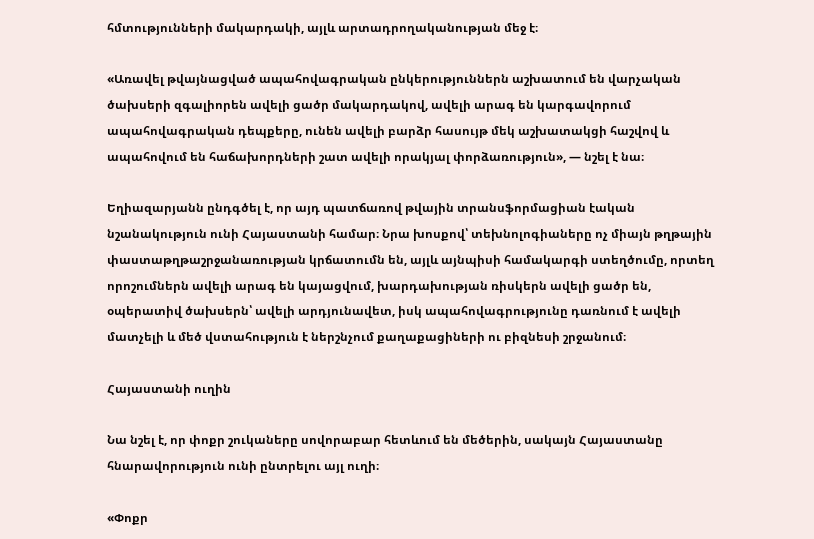հմտությունների մակարդակի, այլև արտադրողականության մեջ է։

«Առավել թվայնացված ապահովագրական ընկերություններն աշխատում են վարչական ծախսերի զգալիորեն ավելի ցածր մակարդակով, ավելի արագ են կարգավորում ապահովագրական դեպքերը, ունեն ավելի բարձր հասույթ մեկ աշխատակցի հաշվով և ապահովում են հաճախորդների շատ ավելի որակյալ փորձառություն», — նշել է նա։

Եղիազարյանն ընդգծել է, որ այդ պատճառով թվային տրանսֆորմացիան էական նշանակություն ունի Հայաստանի համար։ Նրա խոսքով՝ տեխնոլոգիաները ոչ միայն թղթային փաստաթղթաշրջանառության կրճատումն են, այլև այնպիսի համակարգի ստեղծումը, որտեղ որոշումներն ավելի արագ են կայացվում, խարդախության ռիսկերն ավելի ցածր են, օպերատիվ ծախսերն՝ ավելի արդյունավետ, իսկ ապահովագրությունը դառնում է ավելի մատչելի և մեծ վստահություն է ներշնչում քաղաքացիների ու բիզնեսի շրջանում։

Հայաստանի ուղին

Նա նշել է, որ փոքր շուկաները սովորաբար հետևում են մեծերին, սակայն Հայաստանը հնարավորություն ունի ընտրելու այլ ուղի։

«Փոքր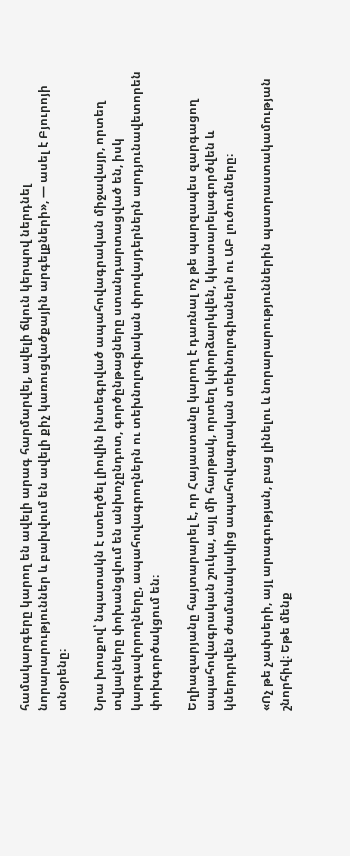համակարգերը կարող են ավելի արագ հարմարվել, ավելի ճկուն կերպով ներդնել նորարարություններ և բախվում են ավելի քիչ կառուցվածքային արգելքների», — ասել է Բյուրոյի տնօրենը։

Նրա խոսքով՝ նպատակն է ստեղծել լիովին ինտեգրված ապահովագրական միջավայր, որտեղ տվյալները փոխանցվում են անխոչընդոտ, գործընթացները ստանդարտացված են, իսկ կարգավորողները, ապահովագրողներն ու տեխնոլոգիական փրովայդերներն արդյունավետորեն փոխգործակցում են։

Եղիազարյանը հայտարարել է, որ Հայաստանը կարող է դառնալ ոչ թե պարզապես զարգացող ապահովագրական շուկա, այլ մի հարթակ, որտեղ կփորձարկվեն, կկատարելագործվեն և կներդրվեն ժամանակակից ապահովագրական տեխնոլոգիաներն ու ԱԲ լուծումները։

«Ոչ թե չափսերի, այլ արագության, բաց լինելու և նորարարություններին պատրաստակամության շնորհիվ։ Եթե մենք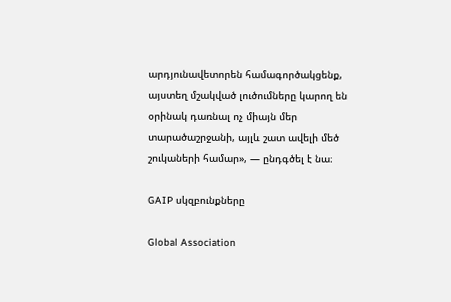արդյունավետորեն համագործակցենք, այստեղ մշակված լուծումները կարող են օրինակ դառնալ ոչ միայն մեր տարածաշրջանի, այլև շատ ավելի մեծ շուկաների համար», — ընդգծել է նա։

GAIP սկզբունքները

Global Association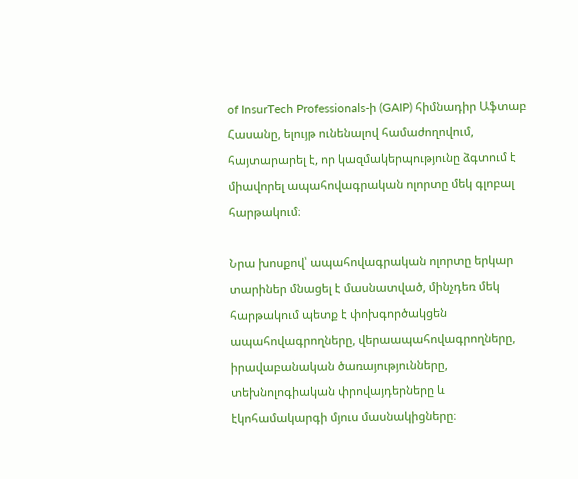of InsurTech Professionals-ի (GAIP) հիմնադիր Աֆտաբ Հասանը, ելույթ ունենալով համաժողովում, հայտարարել է, որ կազմակերպությունը ձգտում է միավորել ապահովագրական ոլորտը մեկ գլոբալ հարթակում։

Նրա խոսքով՝ ապահովագրական ոլորտը երկար տարիներ մնացել է մասնատված, մինչդեռ մեկ հարթակում պետք է փոխգործակցեն ապահովագրողները, վերաապահովագրողները, իրավաբանական ծառայությունները, տեխնոլոգիական փրովայդերները և էկոհամակարգի մյուս մասնակիցները։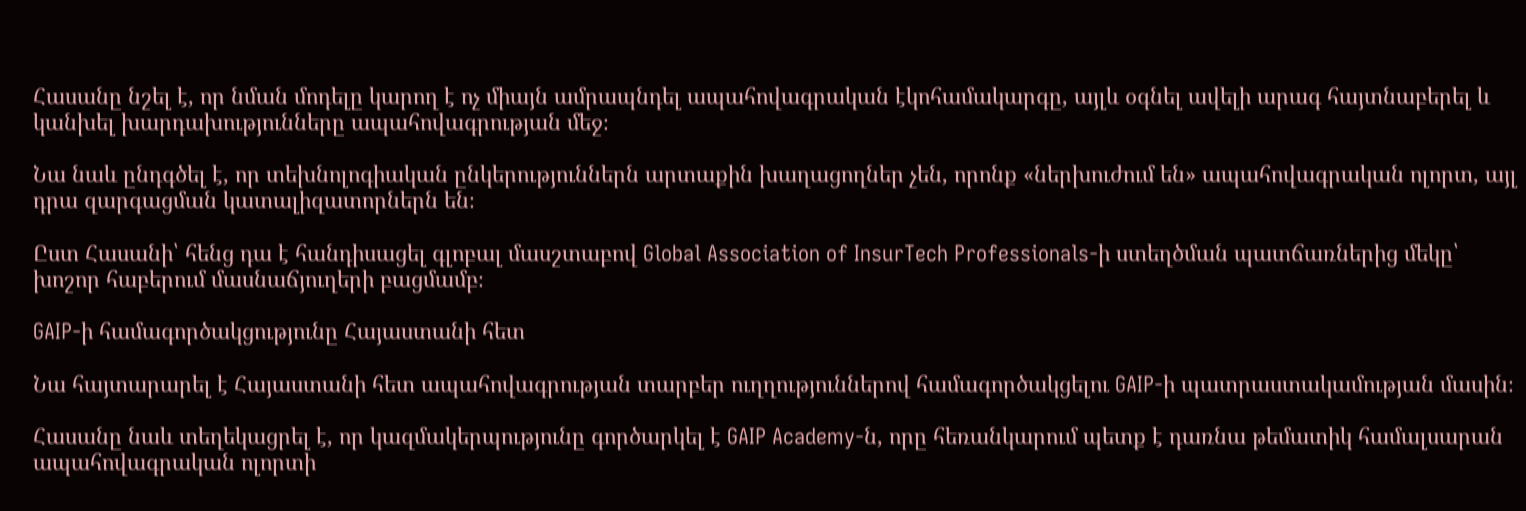Հասանը նշել է, որ նման մոդելը կարող է ոչ միայն ամրապնդել ապահովագրական էկոհամակարգը, այլև օգնել ավելի արագ հայտնաբերել և կանխել խարդախությունները ապահովագրության մեջ։

Նա նաև ընդգծել է, որ տեխնոլոգիական ընկերություններն արտաքին խաղացողներ չեն, որոնք «ներխուժում են» ապահովագրական ոլորտ, այլ դրա զարգացման կատալիզատորներն են։

Ըստ Հասանի՝ հենց դա է հանդիսացել գլոբալ մասշտաբով Global Association of InsurTech Professionals-ի ստեղծման պատճառներից մեկը՝ խոշոր հաբերում մասնաճյուղերի բացմամբ։

GAIP-ի համագործակցությունը Հայաստանի հետ

Նա հայտարարել է Հայաստանի հետ ապահովագրության տարբեր ուղղություններով համագործակցելու GAIP-ի պատրաստակամության մասին։

Հասանը նաև տեղեկացրել է, որ կազմակերպությունը գործարկել է GAIP Academy-ն, որը հեռանկարում պետք է դառնա թեմատիկ համալսարան ապահովագրական ոլորտի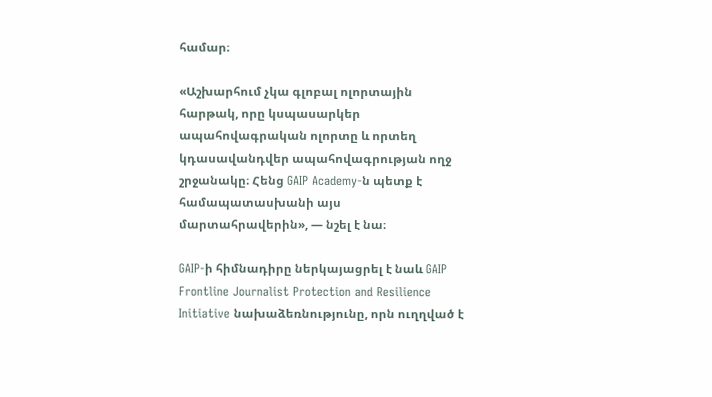համար։

«Աշխարհում չկա գլոբալ ոլորտային հարթակ, որը կսպասարկեր ապահովագրական ոլորտը և որտեղ կդասավանդվեր ապահովագրության ողջ շրջանակը։ Հենց GAIP Academy-ն պետք է համապատասխանի այս մարտահրավերին», — նշել է նա։

GAIP-ի հիմնադիրը ներկայացրել է նաև GAIP Frontline Journalist Protection and Resilience Initiative նախաձեռնությունը, որն ուղղված է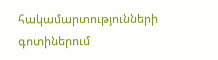հակամարտությունների գոտիներում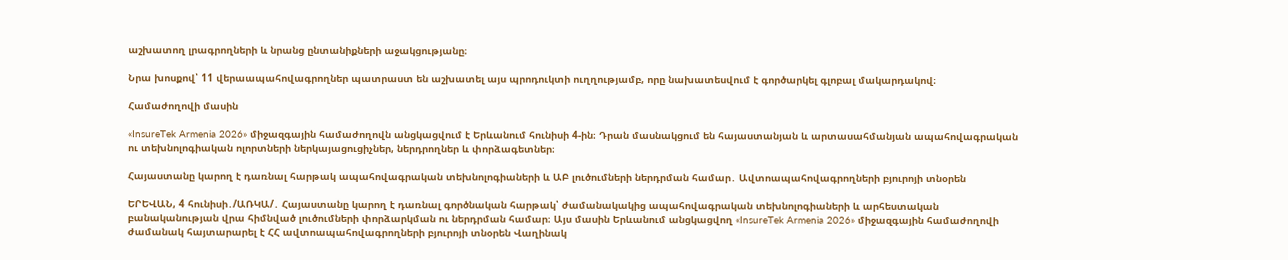աշխատող լրագրողների և նրանց ընտանիքների աջակցությանը։

Նրա խոսքով՝ 11 վերաապահովագրողներ պատրաստ են աշխատել այս պրոդուկտի ուղղությամբ, որը նախատեսվում է գործարկել գլոբալ մակարդակով։

Համաժողովի մասին

«InsureTek Armenia 2026» միջազգային համաժողովն անցկացվում է Երևանում հունիսի 4-ին։ Դրան մասնակցում են հայաստանյան և արտասահմանյան ապահովագրական ու տեխնոլոգիական ոլորտների ներկայացուցիչներ, ներդրողներ և փորձագետներ։

Հայաստանը կարող է դառնալ հարթակ ապահովագրական տեխնոլոգիաների և ԱԲ լուծումների ներդրման համար․ Ավտոապահովագրողների բյուրոյի տնօրեն

ԵՐԵՎԱՆ, 4 հունիսի․/ԱՌԿԱ/․ Հայաստանը կարող է դառնալ գործնական հարթակ՝ ժամանակակից ապահովագրական տեխնոլոգիաների և արհեստական բանականության վրա հիմնված լուծումների փորձարկման ու ներդրման համար։ Այս մասին Երևանում անցկացվող «InsureTek Armenia 2026» միջազգային համաժողովի ժամանակ հայտարարել է ՀՀ ավտոապահովագրողների բյուրոյի տնօրեն Վաղինակ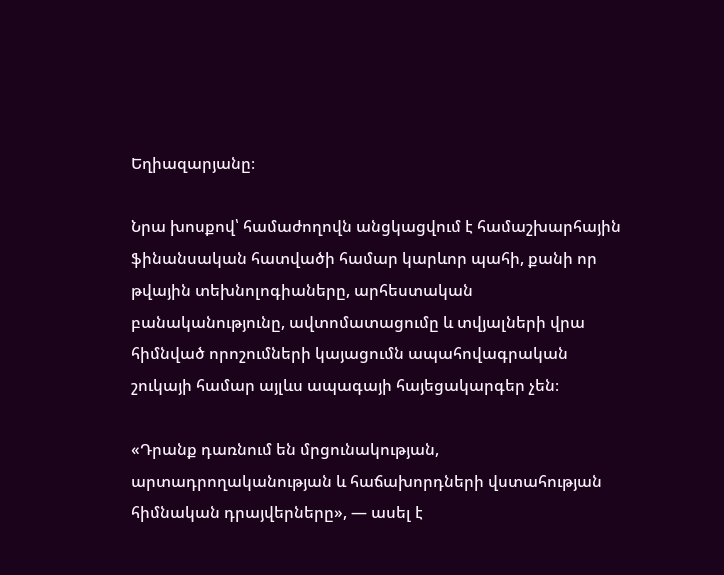Եղիազարյանը։

Նրա խոսքով՝ համաժողովն անցկացվում է համաշխարհային ֆինանսական հատվածի համար կարևոր պահի, քանի որ թվային տեխնոլոգիաները, արհեստական բանականությունը, ավտոմատացումը և տվյալների վրա հիմնված որոշումների կայացումն ապահովագրական շուկայի համար այլևս ապագայի հայեցակարգեր չեն։

«Դրանք դառնում են մրցունակության, արտադրողականության և հաճախորդների վստահության հիմնական դրայվերները», — ասել է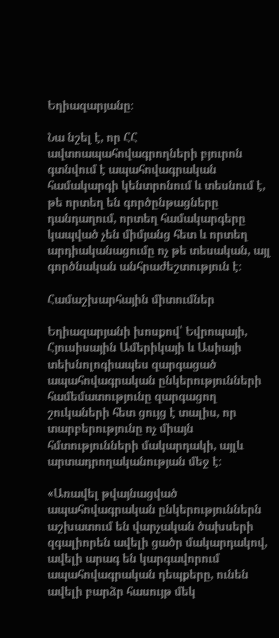Եղիազարյանը։

Նա նշել է, որ ՀՀ ավտոապահովագրողների բյուրոն գտնվում է ապահովագրական համակարգի կենտրոնում և տեսնում է, թե որտեղ են գործընթացները դանդաղում, որտեղ համակարգերը կապված չեն միմյանց հետ և որտեղ արդիականացումը ոչ թե տեսական, այլ գործնական անհրաժեշտություն է։

Համաշխարհային միտումներ

Եղիազարյանի խոսքով՝ Եվրոպայի, Հյուսիսային Ամերիկայի և Ասիայի տեխնոլոգիապես զարգացած ապահովագրական ընկերությունների համեմատությունը զարգացող շուկաների հետ ցույց է տալիս, որ տարբերությունը ոչ միայն հմտությունների մակարդակի, այլև արտադրողականության մեջ է։

«Առավել թվայնացված ապահովագրական ընկերություններն աշխատում են վարչական ծախսերի զգալիորեն ավելի ցածր մակարդակով, ավելի արագ են կարգավորում ապահովագրական դեպքերը, ունեն ավելի բարձր հասույթ մեկ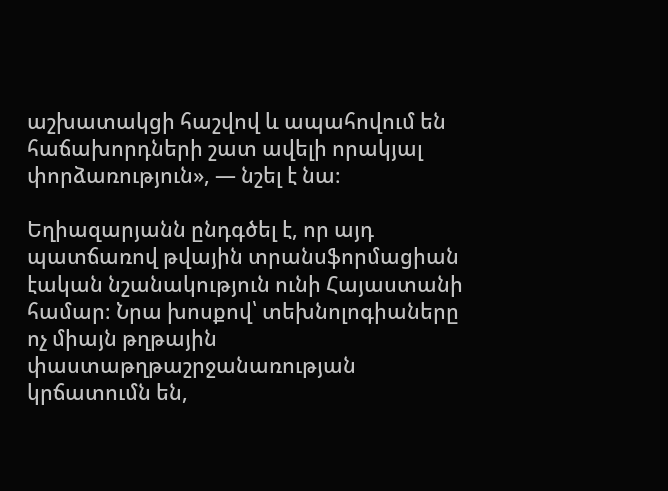աշխատակցի հաշվով և ապահովում են հաճախորդների շատ ավելի որակյալ փորձառություն», — նշել է նա։

Եղիազարյանն ընդգծել է, որ այդ պատճառով թվային տրանսֆորմացիան էական նշանակություն ունի Հայաստանի համար։ Նրա խոսքով՝ տեխնոլոգիաները ոչ միայն թղթային փաստաթղթաշրջանառության կրճատումն են,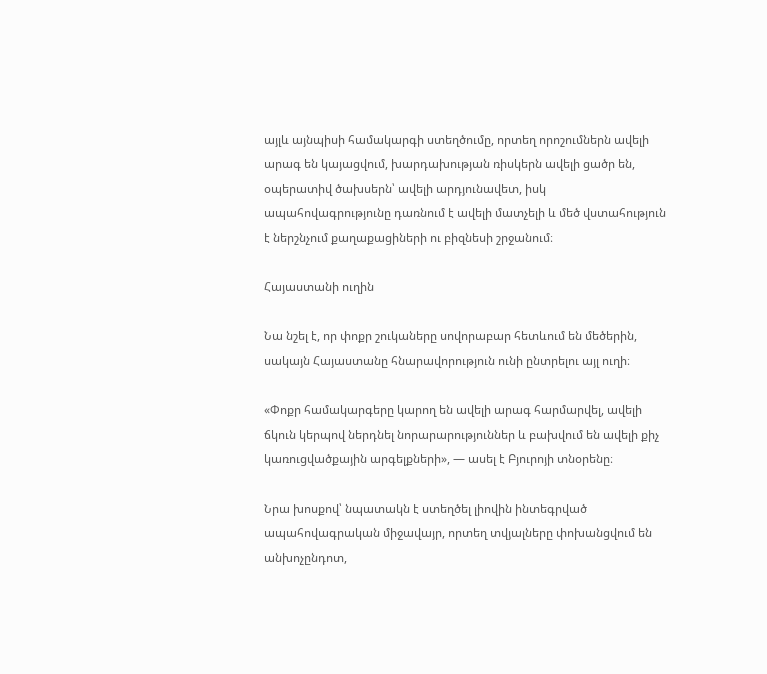այլև այնպիսի համակարգի ստեղծումը, որտեղ որոշումներն ավելի արագ են կայացվում, խարդախության ռիսկերն ավելի ցածր են, օպերատիվ ծախսերն՝ ավելի արդյունավետ, իսկ ապահովագրությունը դառնում է ավելի մատչելի և մեծ վստահություն է ներշնչում քաղաքացիների ու բիզնեսի շրջանում։

Հայաստանի ուղին

Նա նշել է, որ փոքր շուկաները սովորաբար հետևում են մեծերին, սակայն Հայաստանը հնարավորություն ունի ընտրելու այլ ուղի։

«Փոքր համակարգերը կարող են ավելի արագ հարմարվել, ավելի ճկուն կերպով ներդնել նորարարություններ և բախվում են ավելի քիչ կառուցվածքային արգելքների», — ասել է Բյուրոյի տնօրենը։

Նրա խոսքով՝ նպատակն է ստեղծել լիովին ինտեգրված ապահովագրական միջավայր, որտեղ տվյալները փոխանցվում են անխոչընդոտ,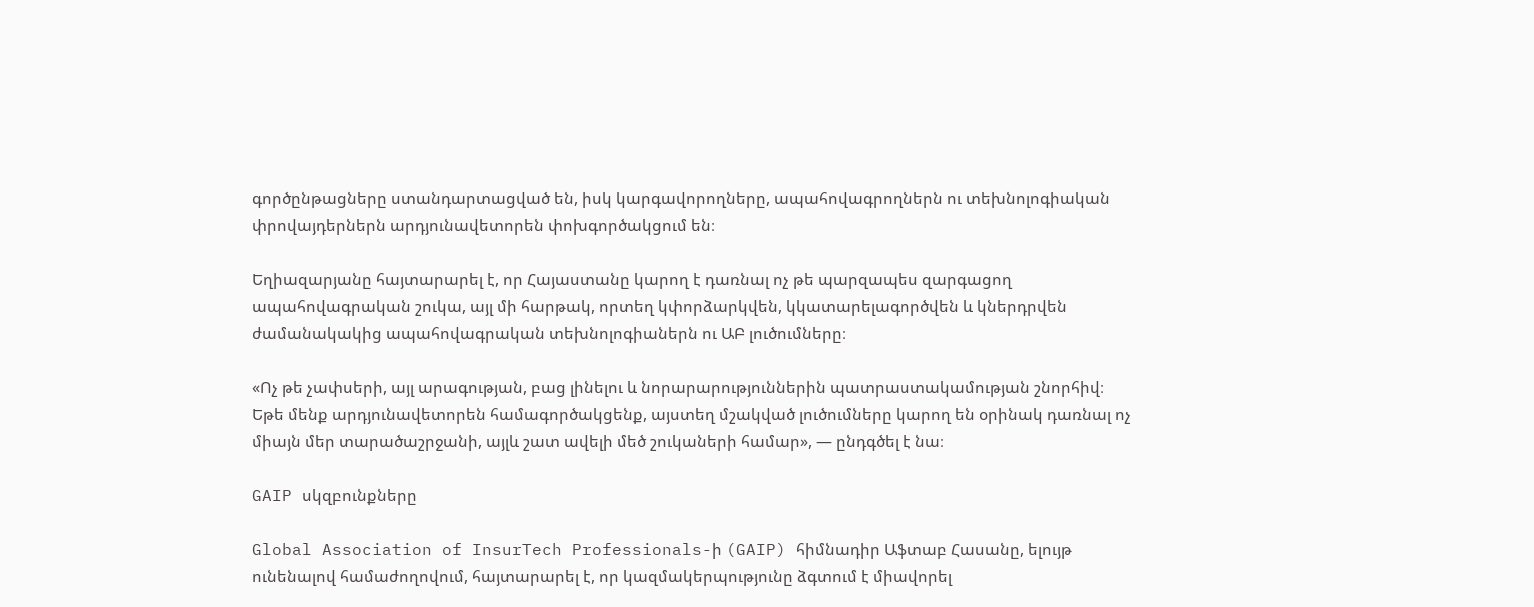գործընթացները ստանդարտացված են, իսկ կարգավորողները, ապահովագրողներն ու տեխնոլոգիական փրովայդերներն արդյունավետորեն փոխգործակցում են։

Եղիազարյանը հայտարարել է, որ Հայաստանը կարող է դառնալ ոչ թե պարզապես զարգացող ապահովագրական շուկա, այլ մի հարթակ, որտեղ կփորձարկվեն, կկատարելագործվեն և կներդրվեն ժամանակակից ապահովագրական տեխնոլոգիաներն ու ԱԲ լուծումները։

«Ոչ թե չափսերի, այլ արագության, բաց լինելու և նորարարություններին պատրաստակամության շնորհիվ։ Եթե մենք արդյունավետորեն համագործակցենք, այստեղ մշակված լուծումները կարող են օրինակ դառնալ ոչ միայն մեր տարածաշրջանի, այլև շատ ավելի մեծ շուկաների համար», — ընդգծել է նա։

GAIP սկզբունքները

Global Association of InsurTech Professionals-ի (GAIP) հիմնադիր Աֆտաբ Հասանը, ելույթ ունենալով համաժողովում, հայտարարել է, որ կազմակերպությունը ձգտում է միավորել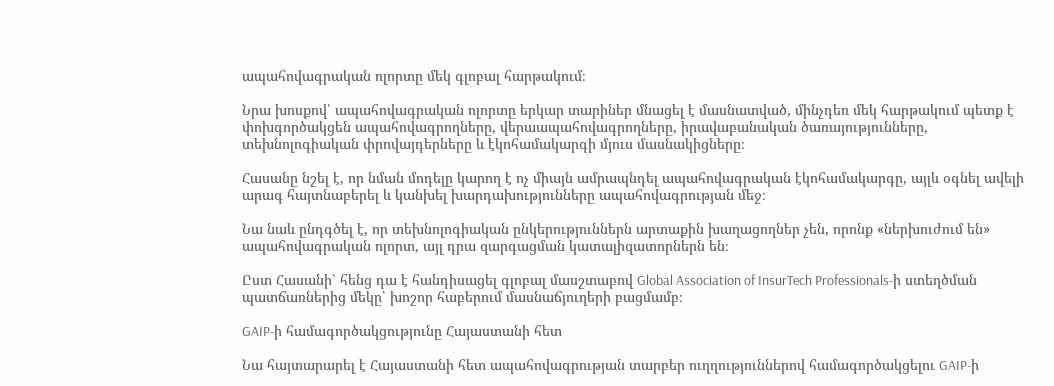ապահովագրական ոլորտը մեկ գլոբալ հարթակում։

Նրա խոսքով՝ ապահովագրական ոլորտը երկար տարիներ մնացել է մասնատված, մինչդեռ մեկ հարթակում պետք է փոխգործակցեն ապահովագրողները, վերաապահովագրողները, իրավաբանական ծառայությունները, տեխնոլոգիական փրովայդերները և էկոհամակարգի մյուս մասնակիցները։

Հասանը նշել է, որ նման մոդելը կարող է ոչ միայն ամրապնդել ապահովագրական էկոհամակարգը, այլև օգնել ավելի արագ հայտնաբերել և կանխել խարդախությունները ապահովագրության մեջ։

Նա նաև ընդգծել է, որ տեխնոլոգիական ընկերություններն արտաքին խաղացողներ չեն, որոնք «ներխուժում են» ապահովագրական ոլորտ, այլ դրա զարգացման կատալիզատորներն են։

Ըստ Հասանի՝ հենց դա է հանդիսացել գլոբալ մասշտաբով Global Association of InsurTech Professionals-ի ստեղծման պատճառներից մեկը՝ խոշոր հաբերում մասնաճյուղերի բացմամբ։

GAIP-ի համագործակցությունը Հայաստանի հետ

Նա հայտարարել է Հայաստանի հետ ապահովագրության տարբեր ուղղություններով համագործակցելու GAIP-ի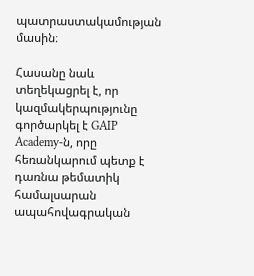պատրաստակամության մասին։

Հասանը նաև տեղեկացրել է, որ կազմակերպությունը գործարկել է GAIP Academy-ն, որը հեռանկարում պետք է դառնա թեմատիկ համալսարան ապահովագրական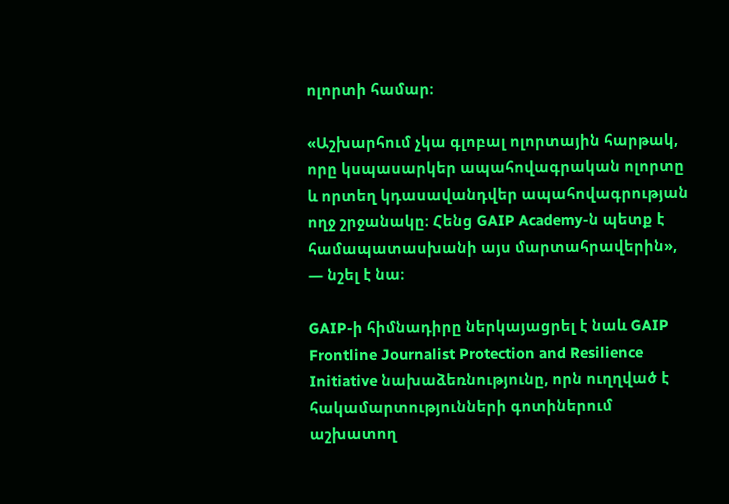ոլորտի համար։

«Աշխարհում չկա գլոբալ ոլորտային հարթակ, որը կսպասարկեր ապահովագրական ոլորտը և որտեղ կդասավանդվեր ապահովագրության ողջ շրջանակը։ Հենց GAIP Academy-ն պետք է համապատասխանի այս մարտահրավերին», — նշել է նա։

GAIP-ի հիմնադիրը ներկայացրել է նաև GAIP Frontline Journalist Protection and Resilience Initiative նախաձեռնությունը, որն ուղղված է հակամարտությունների գոտիներում աշխատող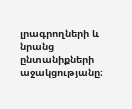լրագրողների և նրանց ընտանիքների աջակցությանը։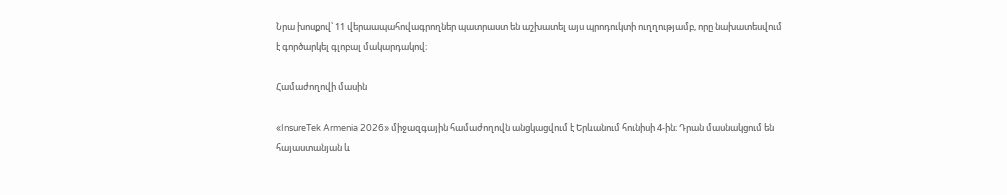Նրա խոսքով՝ 11 վերաապահովագրողներ պատրաստ են աշխատել այս պրոդուկտի ուղղությամբ, որը նախատեսվում է գործարկել գլոբալ մակարդակով։

Համաժողովի մասին

«InsureTek Armenia 2026» միջազգային համաժողովն անցկացվում է Երևանում հունիսի 4-ին։ Դրան մասնակցում են հայաստանյան և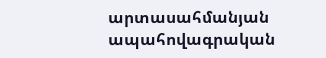արտասահմանյան ապահովագրական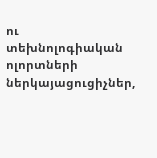ու տեխնոլոգիական ոլորտների ներկայացուցիչներ,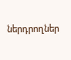ներդրողներ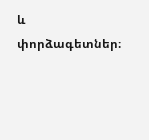և փորձագետներ։